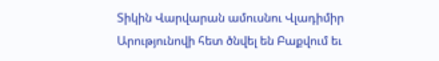Տիկին Վարվարան ամուսնու Վլադիմիր Արությունովի հետ ծնվել են Բաքվում եւ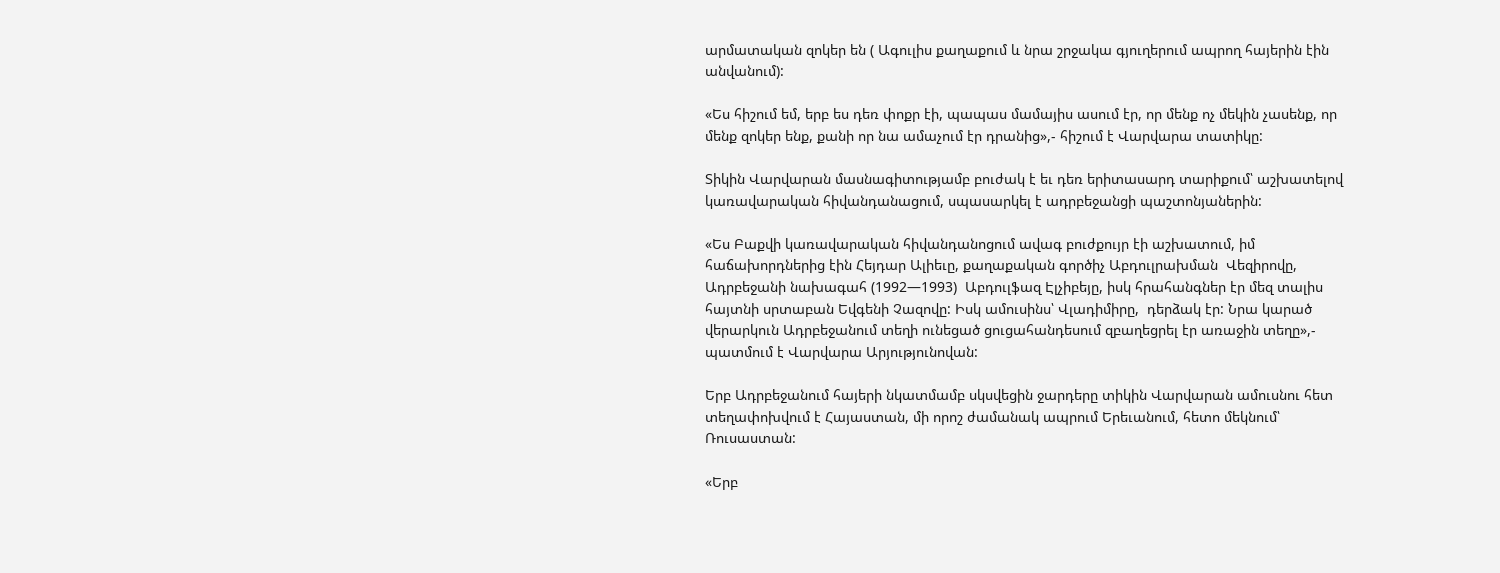արմատական զոկեր են ( Ագուլիս քաղաքում և նրա շրջակա գյուղերում ապրող հայերին էին անվանում):

«Ես հիշում եմ, երբ ես դեռ փոքր էի, պապաս մամայիս ասում էր, որ մենք ոչ մեկին չասենք, որ մենք զոկեր ենք, քանի որ նա ամաչում էր դրանից»,- հիշում է Վարվարա տատիկը:

Տիկին Վարվարան մասնագիտությամբ բուժակ է եւ դեռ երիտասարդ տարիքում՝ աշխատելով կառավարական հիվանդանացում, սպասարկել է ադրբեջանցի պաշտոնյաներին:

«Ես Բաքվի կառավարական հիվանդանոցում ավագ բուժքույր էի աշխատում, իմ հաճախորդներից էին Հեյդար Ալիեւը, քաղաքական գործիչ Աբդուլրախման  Վեզիրովը, Ադրբեջանի նախագահ (1992—1993)  Աբդուլֆազ Էլչիբեյը, իսկ հրահանգներ էր մեզ տալիս հայտնի սրտաբան Եվգենի Չազովը: Իսկ ամուսինս՝ Վլադիմիրը,  դերձակ էր: Նրա կարած վերարկուն Ադրբեջանում տեղի ունեցած ցուցահանդեսում զբաղեցրել էր առաջին տեղը»,- պատմում է Վարվարա Արյությունովան:

Երբ Ադրբեջանում հայերի նկատմամբ սկսվեցին ջարդերը տիկին Վարվարան ամուսնու հետ տեղափոխվում է Հայաստան, մի որոշ ժամանակ ապրում Երեւանում, հետո մեկնում՝ Ռուսաստան:

«Երբ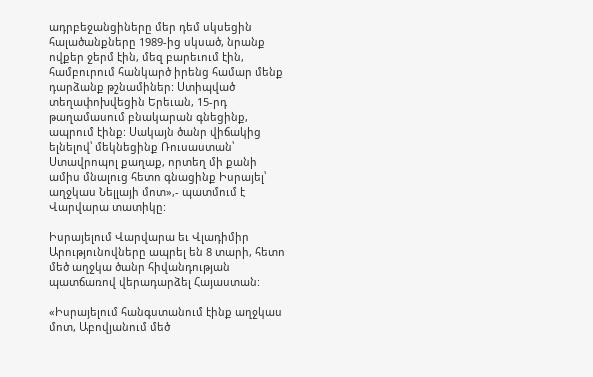ադրբեջանցիները մեր դեմ սկսեցին հալածանքները 1989-ից սկսած, նրանք ովքեր ջերմ էին, մեզ բարեւում էին, համբուրում հանկարծ իրենց համար մենք դարձանք թշնամիներ: Ստիպված տեղափոխվեցին Երեւան, 15-րդ թաղամասում բնակարան գնեցինք, ապրում էինք: Սակայն ծանր վիճակից ելնելով՝ մեկնեցինք Ռուսաստան՝ Ստավրոպոլ քաղաք, որտեղ մի քանի ամիս մնալուց հետո գնացինք Իսրայել՝ աղջկաս Նելլայի մոտ»,- պատմում է Վարվարա տատիկը:

Իսրայելում Վարվարա եւ Վլադիմիր Արությունովները ապրել են 8 տարի, հետո մեծ աղջկա ծանր հիվանդության պատճառով վերադարձել Հայաստան:

«Իսրայելում հանգստանում էինք աղջկաս մոտ, Աբովյանում մեծ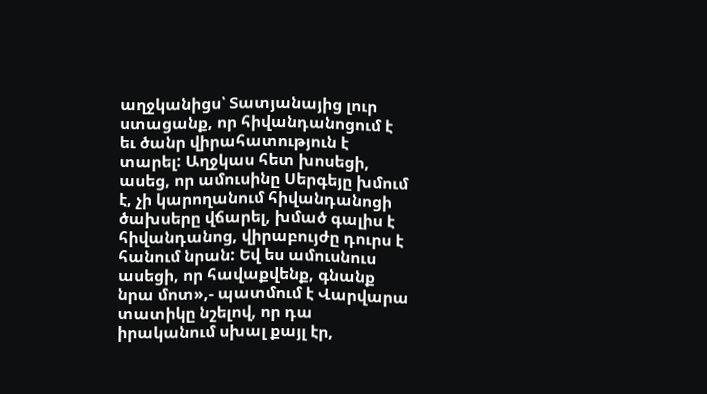աղջկանիցս՝ Տատյանայից լուր ստացանք, որ հիվանդանոցում է եւ ծանր վիրահատություն է տարել: Աղջկաս հետ խոսեցի, ասեց, որ ամուսինը Սերգեյը խմում է, չի կարողանում հիվանդանոցի ծախսերը վճարել, խմած գալիս է հիվանդանոց, վիրաբույժը դուրս է հանում նրան: Եվ ես ամուսնուս ասեցի, որ հավաքվենք, գնանք նրա մոտ»,- պատմում է Վարվարա տատիկը նշելով, որ դա իրականում սխալ քայլ էր,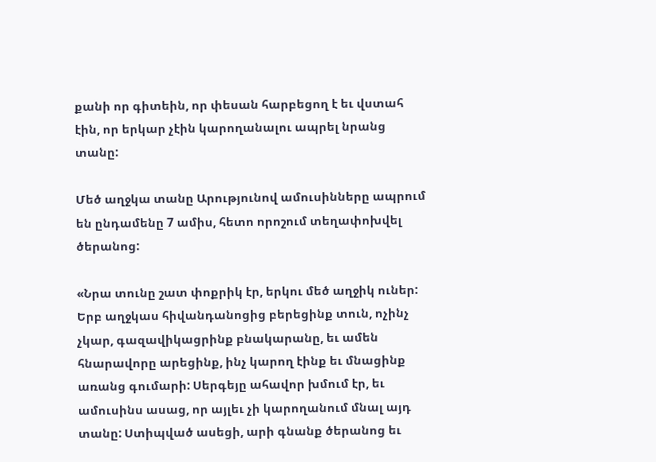քանի որ գիտեին, որ փեսան հարբեցող է եւ վստահ էին, որ երկար չէին կարողանալու ապրել նրանց տանը:

Մեծ աղջկա տանը Արությունով ամուսինները ապրում են ընդամենը 7 ամիս, հետո որոշում տեղափոխվել ծերանոց:

«Նրա տունը շատ փոքրիկ էր, երկու մեծ աղջիկ ուներ: Երբ աղջկաս հիվանդանոցից բերեցինք տուն, ոչինչ չկար, գազավիկացրինք բնակարանը, եւ ամեն հնարավորը արեցինք, ինչ կարող էինք եւ մնացինք առանց գումարի: Սերգեյը ահավոր խմում էր, եւ ամուսինս ասաց, որ այլեւ չի կարողանում մնալ այդ տանը: Ստիպված ասեցի, արի գնանք ծերանոց եւ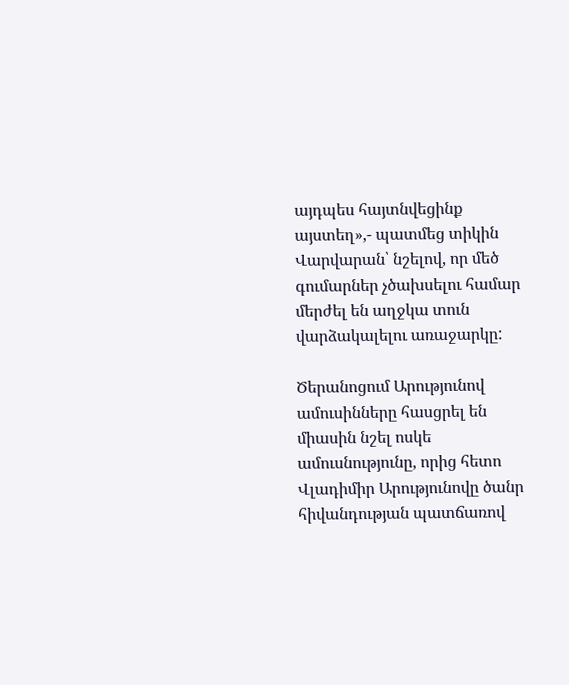այդպես հայտնվեցինք այստեղ»,- պատմեց տիկին Վարվարան՝ նշելով, որ մեծ գումարներ չծախսելու համար մերժել են աղջկա տուն վարձակալելու առաջարկը:

Ծերանոցում Արությունով ամուսինները հասցրել են միասին նշել ոսկե ամուսնությունը, որից հետո Վլադիմիր Արությունովը ծանր հիվանդության պատճառով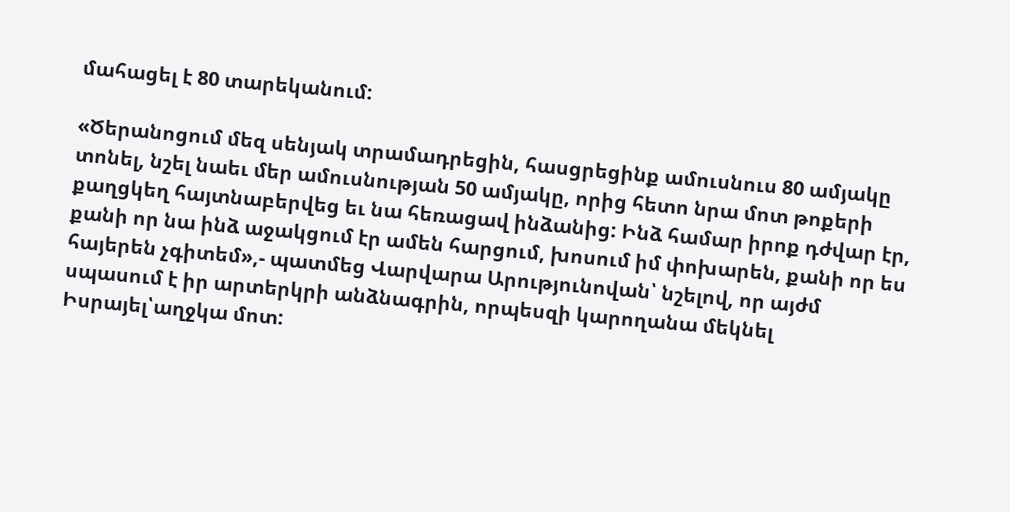մահացել է 80 տարեկանում:

«Ծերանոցում մեզ սենյակ տրամադրեցին, հասցրեցինք ամուսնուս 80 ամյակը տոնել, նշել նաեւ մեր ամուսնության 50 ամյակը, որից հետո նրա մոտ թոքերի քաղցկեղ հայտնաբերվեց եւ նա հեռացավ ինձանից: Ինձ համար իրոք դժվար էր, քանի որ նա ինձ աջակցում էր ամեն հարցում, խոսում իմ փոխարեն, քանի որ ես հայերեն չգիտեմ»,- պատմեց Վարվարա Արությունովան՝ նշելով, որ այժմ սպասում է իր արտերկրի անձնագրին, որպեսզի կարողանա մեկնել Իսրայել՝աղջկա մոտ: